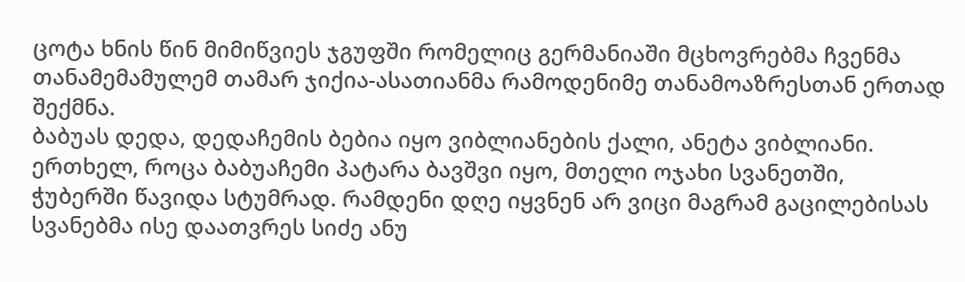ცოტა ხნის წინ მიმიწვიეს ჯგუფში რომელიც გერმანიაში მცხოვრებმა ჩვენმა თანამემამულემ თამარ ჯიქია-ასათიანმა რამოდენიმე თანამოაზრესთან ერთად შექმნა.
ბაბუას დედა, დედაჩემის ბებია იყო ვიბლიანების ქალი, ანეტა ვიბლიანი. ერთხელ, როცა ბაბუაჩემი პატარა ბავშვი იყო, მთელი ოჯახი სვანეთში, ჭუბერში წავიდა სტუმრად. რამდენი დღე იყვნენ არ ვიცი მაგრამ გაცილებისას სვანებმა ისე დაათვრეს სიძე ანუ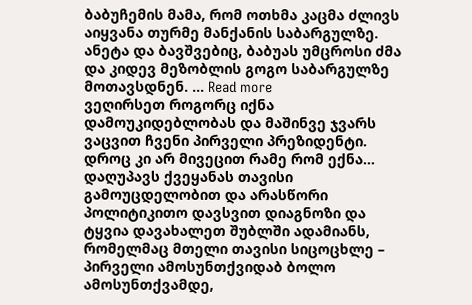ბაბუჩემის მამა, რომ ოთხმა კაცმა ძლივს აიყვანა თურმე მანქანის საბარგულზე. ანეტა და ბავშვებიც, ბაბუას უმცროსი ძმა და კიდევ მეზობლის გოგო საბარგულზე მოთავსდნენ. … Read more
ვეღირსეთ როგორც იქნა დამოუკიდებლობას და მაშინვე ჯვარს ვაცვით ჩვენი პირველი პრეზიდენტი. დროც კი არ მივეცით რამე რომ ექნა… დაღუპავს ქვეყანას თავისი გამოუცდელობით და არასწორი პოლიტიკითო დავსვით დიაგნოზი და ტყვია დავახალეთ შუბლში ადამიანს, რომელმაც მთელი თავისი სიცოცხლე – პირველი ამოსუნთქვიდაბ ბოლო ამოსუნთქვამდე,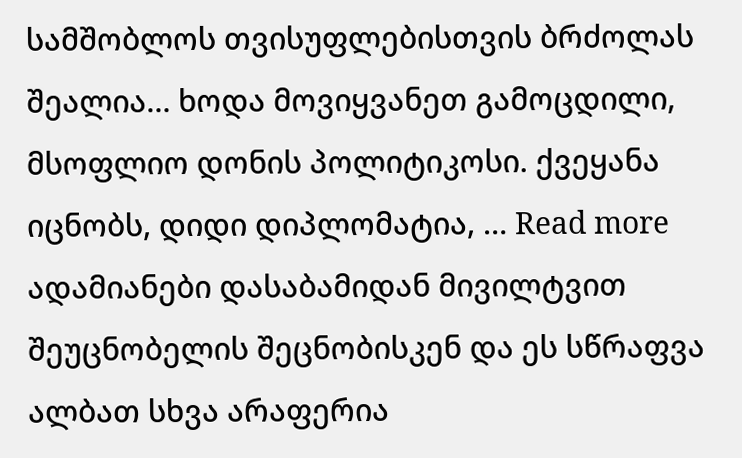სამშობლოს თვისუფლებისთვის ბრძოლას შეალია… ხოდა მოვიყვანეთ გამოცდილი, მსოფლიო დონის პოლიტიკოსი. ქვეყანა იცნობს, დიდი დიპლომატია, … Read more
ადამიანები დასაბამიდან მივილტვით შეუცნობელის შეცნობისკენ და ეს სწრაფვა ალბათ სხვა არაფერია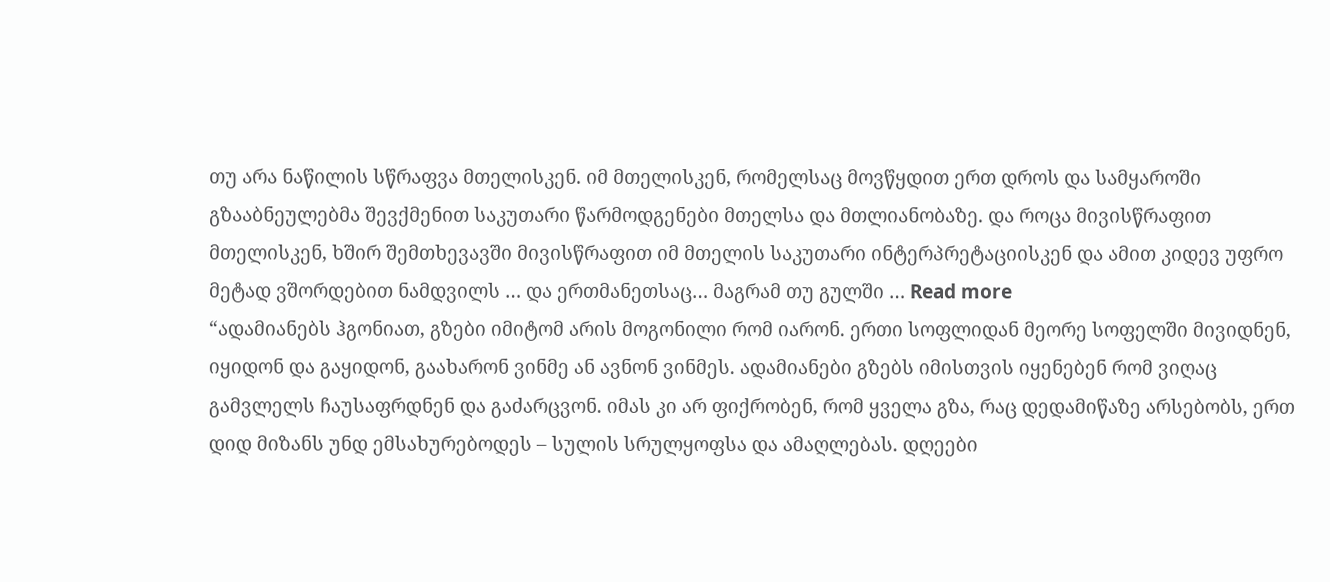თუ არა ნაწილის სწრაფვა მთელისკენ. იმ მთელისკენ, რომელსაც მოვწყდით ერთ დროს და სამყაროში გზააბნეულებმა შევქმენით საკუთარი წარმოდგენები მთელსა და მთლიანობაზე. და როცა მივისწრაფით მთელისკენ, ხშირ შემთხევავში მივისწრაფით იმ მთელის საკუთარი ინტერპრეტაციისკენ და ამით კიდევ უფრო მეტად ვშორდებით ნამდვილს … და ერთმანეთსაც… მაგრამ თუ გულში … Read more
“ადამიანებს ჰგონიათ, გზები იმიტომ არის მოგონილი რომ იარონ. ერთი სოფლიდან მეორე სოფელში მივიდნენ, იყიდონ და გაყიდონ, გაახარონ ვინმე ან ავნონ ვინმეს. ადამიანები გზებს იმისთვის იყენებენ რომ ვიღაც გამვლელს ჩაუსაფრდნენ და გაძარცვონ. იმას კი არ ფიქრობენ, რომ ყველა გზა, რაც დედამიწაზე არსებობს, ერთ დიდ მიზანს უნდ ემსახურებოდეს – სულის სრულყოფსა და ამაღლებას. დღეები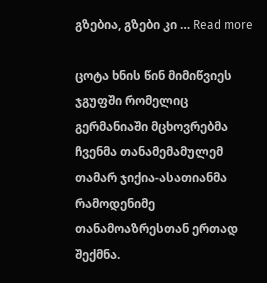გზებია, გზები კი … Read more

ცოტა ხნის წინ მიმიწვიეს ჯგუფში რომელიც გერმანიაში მცხოვრებმა ჩვენმა თანამემამულემ თამარ ჯიქია-ასათიანმა რამოდენიმე თანამოაზრესთან ერთად შექმნა.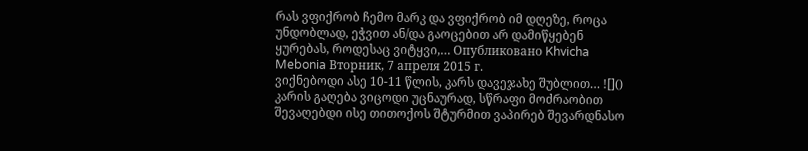რას ვფიქრობ ჩემო მარკ და ვფიქრობ იმ დღეზე, როცა უნდობლად, ეჭვით ან/და გაოცებით არ დამიწყებენ ყურებას, როდესაც ვიტყვი,… Опубликовано Khvicha Mebonia Вторник, 7 апреля 2015 г.
ვიქნებოდი ასე 10-11 წლის, კარს დავეჯახე შუბლით… ![]()
კარის გაღება ვიცოდი უცნაურად, სწრაფი მოძრაობით შევაღებდი ისე თითოქოს შტურმით ვაპირებ შევარდნასო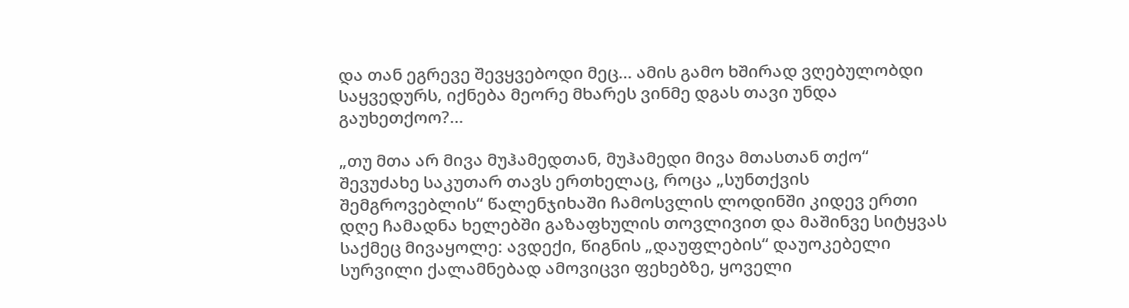და თან ეგრევე შევყვებოდი მეც… ამის გამო ხშირად ვღებულობდი საყვედურს, იქნება მეორე მხარეს ვინმე დგას თავი უნდა გაუხეთქოო?…

„თუ მთა არ მივა მუჰამედთან, მუჰამედი მივა მთასთან თქო“ შევუძახე საკუთარ თავს ერთხელაც, როცა „სუნთქვის შემგროვებლის“ წალენჯიხაში ჩამოსვლის ლოდინში კიდევ ერთი დღე ჩამადნა ხელებში გაზაფხულის თოვლივით და მაშინვე სიტყვას საქმეც მივაყოლე: ავდექი, წიგნის „დაუფლების“ დაუოკებელი სურვილი ქალამნებად ამოვიცვი ფეხებზე, ყოველი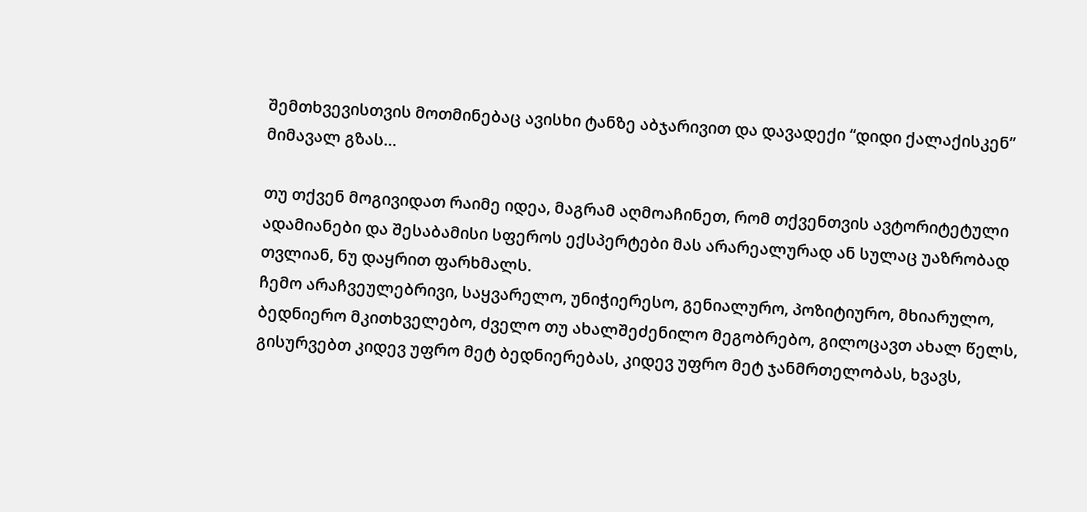შემთხვევისთვის მოთმინებაც ავისხი ტანზე აბჯარივით და დავადექი “დიდი ქალაქისკენ” მიმავალ გზას…

თუ თქვენ მოგივიდათ რაიმე იდეა, მაგრამ აღმოაჩინეთ, რომ თქვენთვის ავტორიტეტული ადამიანები და შესაბამისი სფეროს ექსპერტები მას არარეალურად ან სულაც უაზრობად თვლიან, ნუ დაყრით ფარხმალს.
ჩემო არაჩვეულებრივი, საყვარელო, უნიჭიერესო, გენიალურო, პოზიტიურო, მხიარულო, ბედნიერო მკითხველებო, ძველო თუ ახალშეძენილო მეგობრებო, გილოცავთ ახალ წელს, გისურვებთ კიდევ უფრო მეტ ბედნიერებას, კიდევ უფრო მეტ ჯანმრთელობას, ხვავს,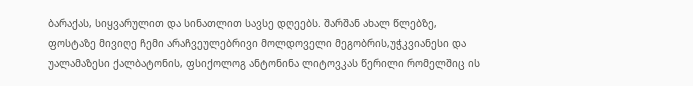ბარაქას, სიყვარულით და სინათლით სავსე დღეებს. შარშან ახალ წლებზე, ფოსტაზე მივიღე ჩემი არაჩვეულებრივი მოლდოველი მეგობრის,უჭკვიანესი და უალამაზესი ქალბატონის, ფსიქოლოგ ანტონინა ლიტოვკას წერილი რომელშიც ის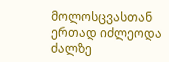მოლოსცვასთან ერთად იძლეოდა ძალზე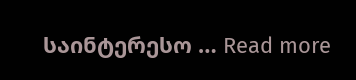საინტერესო … Read more